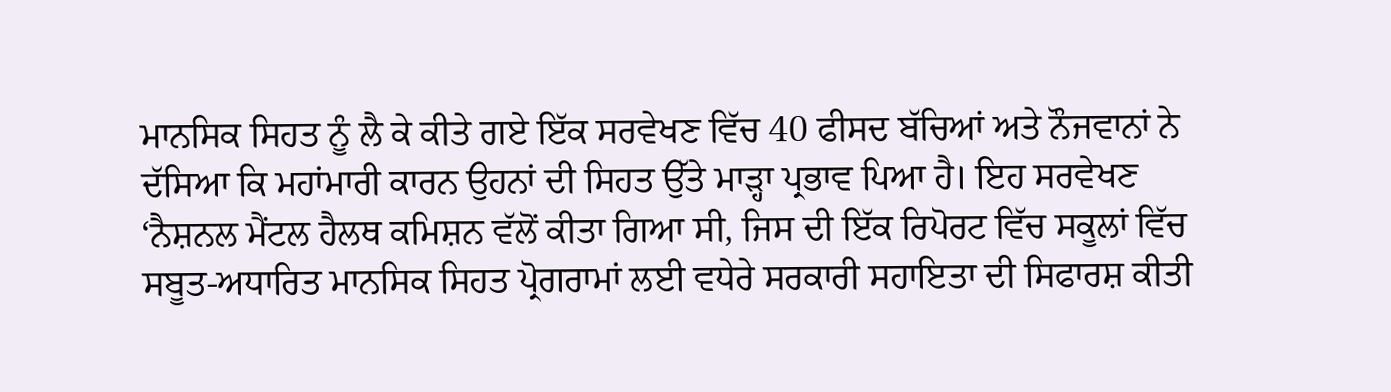ਮਾਨਸਿਕ ਸਿਹਤ ਨੂੰ ਲੈ ਕੇ ਕੀਤੇ ਗਏ ਇੱਕ ਸਰਵੇਖਣ ਵਿੱਚ 40 ਫੀਸਦ ਬੱਚਿਆਂ ਅਤੇ ਨੌਜਵਾਨਾਂ ਨੇ ਦੱਸਿਆ ਕਿ ਮਹਾਂਮਾਰੀ ਕਾਰਨ ਉਹਨਾਂ ਦੀ ਸਿਹਤ ਉੱਤੇ ਮਾੜ੍ਹਾ ਪ੍ਰਭਾਵ ਪਿਆ ਹੈ। ਇਹ ਸਰਵੇਖਣ ‘ਨੈਸ਼ਨਲ ਮੈਂਟਲ ਹੈਲਥ ਕਮਿਸ਼ਨ ਵੱਲੋਂ ਕੀਤਾ ਗਿਆ ਸੀ, ਜਿਸ ਦੀ ਇੱਕ ਰਿਪੋਰਟ ਵਿੱਚ ਸਕੂਲਾਂ ਵਿੱਚ ਸਬੂਤ-ਅਧਾਰਿਤ ਮਾਨਸਿਕ ਸਿਹਤ ਪ੍ਰੋਗਰਾਮਾਂ ਲਈ ਵਧੇਰੇ ਸਰਕਾਰੀ ਸਹਾਇਤਾ ਦੀ ਸਿਫਾਰਸ਼ ਕੀਤੀ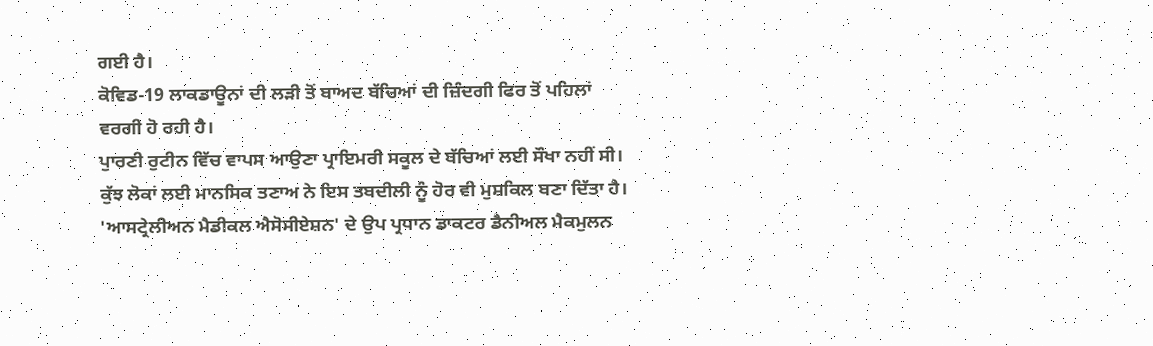ਗਈ ਹੈ।
ਕੋਵਿਡ-19 ਲਾਕਡਾਊਨਾਂ ਦੀ ਲੜੀ ਤੋਂ ਬਾਅਦ ਬੱਚਿਆਂ ਦੀ ਜ਼ਿੰਦਗੀ ਫਿਰ ਤੋਂ ਪਹਿਲਾਂ ਵਰਗੀ ਹੋ ਰਹੀ ਹੈ।
ਪੁਾਰਣੀ ਰੁਟੀਨ ਵਿੱਚ ਵਾਪਸ ਆਉਣਾ ਪ੍ਰਾਇਮਰੀ ਸਕੂਲ ਦੇ ਬੱਚਿਆਂ ਲਈ ਸੌਖਾ ਨਹੀਂ ਸੀ।
ਕੁੱਝ ਲੋਕਾਂ ਲਈ ਮਾਨਸਿਕ ਤਣਾਅ ਨੇ ਇਸ ਤਬਦੀਲੀ ਨੂੰ ਹੋਰ ਵੀ ਮੁਸ਼ਕਿਲ ਬਣਾ ਦਿੱਤਾ ਹੈ।
'ਆਸਟ੍ਰੇਲੀਅਨ ਮੈਡੀਕਲ ਐਸੋਸੀਏਸ਼ਨ' ਦੇ ਉਪ ਪ੍ਰਧਾਨ ਡਾਕਟਰ ਡੈਨੀਅਲ ਮੈਕਮੁਲਨ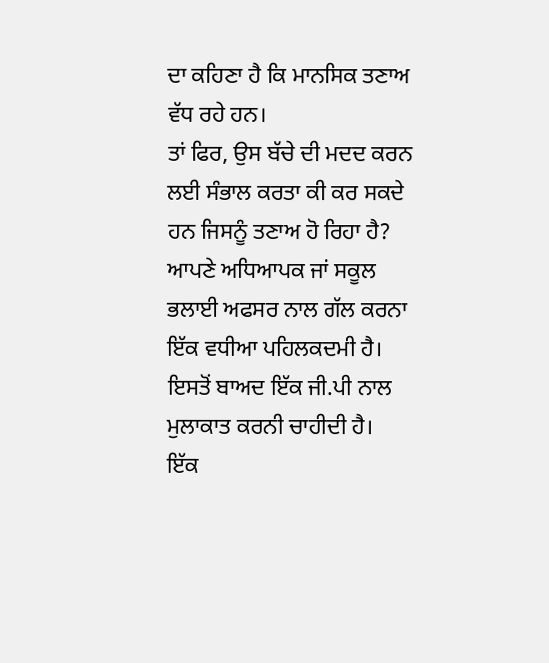ਦਾ ਕਹਿਣਾ ਹੈ ਕਿ ਮਾਨਸਿਕ ਤਣਾਅ ਵੱਧ ਰਹੇ ਹਨ।
ਤਾਂ ਫਿਰ, ਉਸ ਬੱਚੇ ਦੀ ਮਦਦ ਕਰਨ ਲਈ ਸੰਭਾਲ ਕਰਤਾ ਕੀ ਕਰ ਸਕਦੇ ਹਨ ਜਿਸਨੂੰ ਤਣਾਅ ਹੋ ਰਿਹਾ ਹੈ?
ਆਪਣੇ ਅਧਿਆਪਕ ਜਾਂ ਸਕੂਲ ਭਲਾਈ ਅਫਸਰ ਨਾਲ ਗੱਲ ਕਰਨਾ ਇੱਕ ਵਧੀਆ ਪਹਿਲਕਦਮੀ ਹੈ।
ਇਸਤੋਂ ਬਾਅਦ ਇੱਕ ਜੀ.ਪੀ ਨਾਲ ਮੁਲਾਕਾਤ ਕਰਨੀ ਚਾਹੀਦੀ ਹੈ।
ਇੱਕ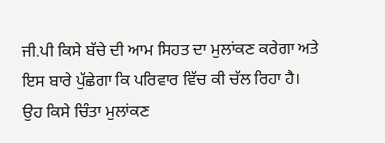ਜੀ.ਪੀ ਕਿਸੇ ਬੱਚੇ ਦੀ ਆਮ ਸਿਹਤ ਦਾ ਮੁਲਾਂਕਣ ਕਰੇਗਾ ਅਤੇ ਇਸ ਬਾਰੇ ਪੁੱਛੇਗਾ ਕਿ ਪਰਿਵਾਰ ਵਿੱਚ ਕੀ ਚੱਲ ਰਿਹਾ ਹੈ।
ਉਹ ਕਿਸੇ ਚਿੰਤਾ ਮੁਲਾਂਕਣ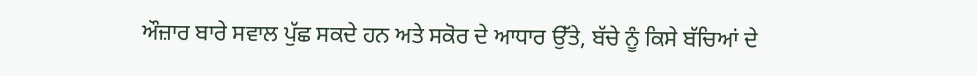ਔਜ਼ਾਰ ਬਾਰੇ ਸਵਾਲ ਪੁੱਛ ਸਕਦੇ ਹਨ ਅਤੇ ਸਕੋਰ ਦੇ ਆਧਾਰ ਉੱਤੇ, ਬੱਚੇ ਨੂੰ ਕਿਸੇ ਬੱਚਿਆਂ ਦੇ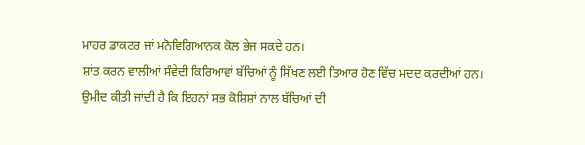ਮਾਹਰ ਡਾਕਟਰ ਜਾਂ ਮਨੋਵਿਗਿਆਨਕ ਕੋਲ ਭੇਜ ਸਕਦੇ ਹਨ।
ਸ਼ਾਂਤ ਕਰਨ ਵਾਲੀਆਂ ਸੰਵੇਦੀ ਕਿਰਿਆਵਾਂ ਬੱਚਿਆਂ ਨੂੰ ਸਿੱਖਣ ਲਈ ਤਿਆਰ ਹੋਣ ਵਿੱਚ ਮਦਦ ਕਰਦੀਆਂ ਹਨ।
ਉਮੀਦ ਕੀਤੀ ਜਾਂਦੀ ਹੈ ਕਿ ਇਹਨਾਂ ਸਭ ਕੋਸ਼ਿਸ਼ਾਂ ਨਾਲ ਬੱਚਿਆਂ ਦੀ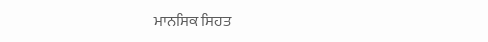ਮਾਨਸਿਕ ਸਿਹਤ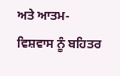ਅਤੇ ਆਤਮ-ਵਿਸ਼ਵਾਸ ਨੂੰ ਬਹਿਤਰ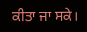ਕੀਤਾ ਜਾ ਸਕੇ।